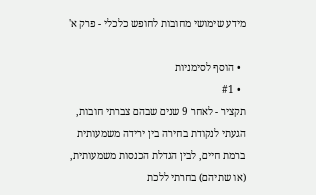מידע שימושי מחובות לחופש כלכלי - פרק א'

  • הוסף לסימניות
  • #1
תקציר - לאחר 9 שנים שבהם צברתי חובות, הגעתי לנקודת בחירה בין ירידה משמעותית ברמת חיים, לבין הגדלת הכנסות משמעותית, (או שתיהם) בחרתי ללכת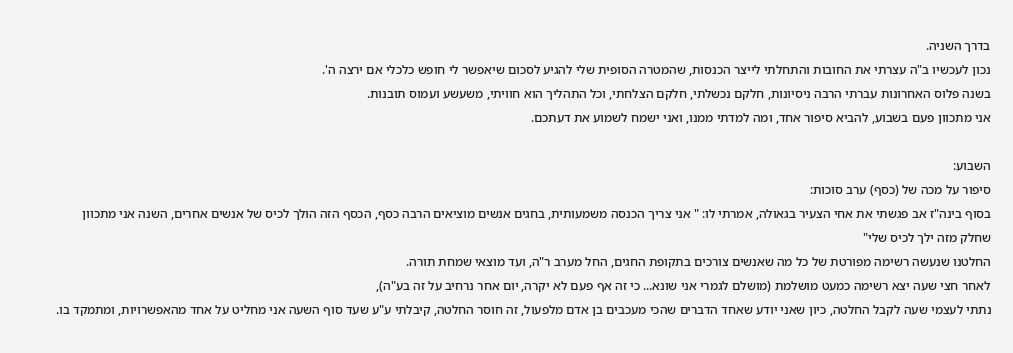בדרך השניה.
נכון לעכשיו ב"ה עצרתי את החובות והתחלתי לייצר הכנסות, שהמטרה הסופית שלי להגיע לסכום שיאפשר לי חופש כלכלי אם ירצה ה'.
בשנה פלוס האחרונות עברתי הרבה ניסיונות, חלקם נכשלתי, חלקם הצלחתי, וכל התהליך הוא חוויתי, משעשע ועמוס תובנות.
אני מתכוון פעם בשבוע, להביא סיפור אחד, ומה למדתי ממנו, ואני ישמח לשמוע את דעתכם.

השבוע:
סיפור על מכה של (כסף) ערב סוכות:
בסוף בינה"ז אב פגשתי את אחי הצעיר בגאולה, אמרתי לו: " אני צריך הכנסה משמעותית, בחגים אנשים מוציאים הרבה כסף, הכסף הזה הולך לכיס של אנשים אחרים, השנה אני מתכוון שחלק מזה ילך לכיס שלי"
החלטנו שנעשה רשימה מפורטת של כל מה שאנשים צורכים בתקופת החגים, החל מערב ר"ה, ועד מוצאי שמחת תורה.
לאחר חצי שעה יצא רשימה כמעט מושלמת (מושלם לגמרי אני שונא... כי זה אף פעם לא יקרה, יום אחר נרחיב על זה בע"ה),
נתתי לעצמי שעה לקבל החלטה, כיון שאני יודע שאחד הדברים שהכי מעכבים בן אדם מלפעול, זה חוסר החלטה, קיבלתי ע"ע שעד סוף השעה אני מחליט על אחד מהאפשרויות, ומתמקד בו.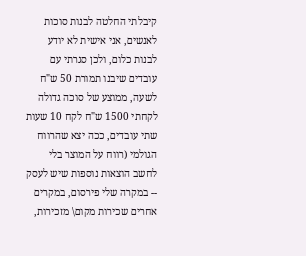קיבלתי החלטה לבנות סוכות לאנשים, אני אישית לא יודע לבנות כלום, ולכן סגרתי עם עובדים שיבנו תמורת 50 ש"ח לשעה, ממוצע של סוכה גדולה לקחתי 1500 ש"ח לקח 10 שעות שתי עובדים, ככה יצא שהרווח הגולמי (רווח על המוצר בלי לחשב הוצאות נוספות שיש לעסק -- במקרה שלי פירסום, במקרים אחרים שכירות מקום\ מזכירות,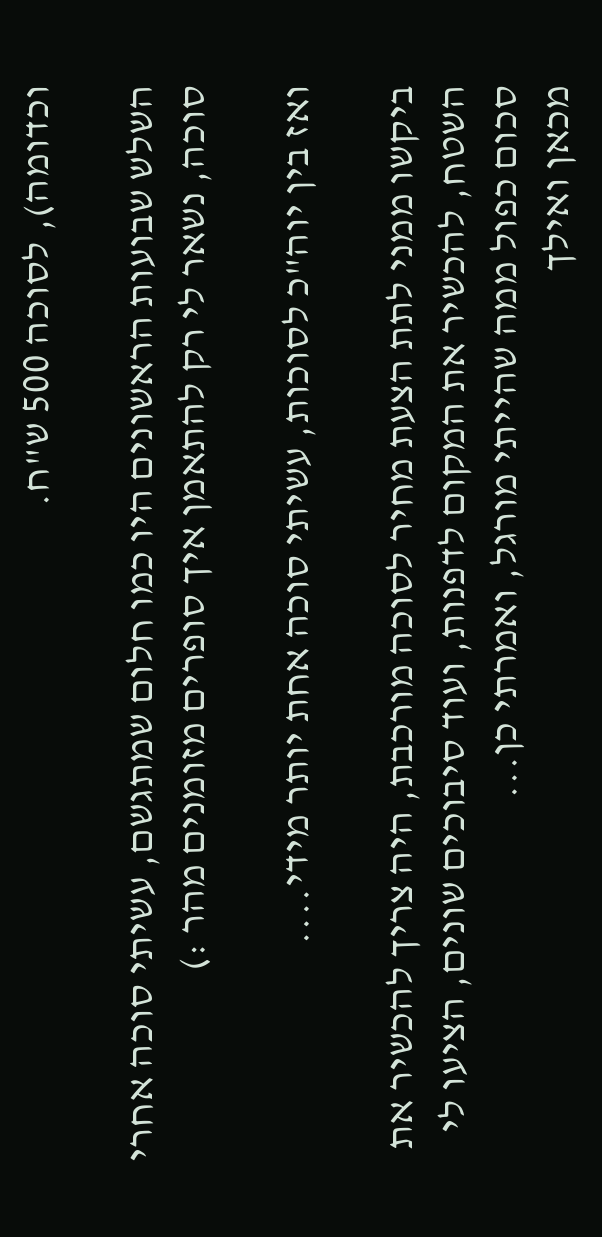וכדומה), לסוכה 500 ש"ח.

השלש שבועות הראשונים היו כמו חלום שמתגשם, עשיתי סוכה אחרי סוכה, נשאר לי רק להתאמן איך סופרים מזומנים מהר :)

ואז בין יוה"כ לסוכות, עשיתי סוכה אחת יותר מידי....

ביקשו ממני לתת הצעת מחיר לסוכה מורכבת, היה צריך להכשיר את השטח, להכשיר את המקום לדפנות, ועוד סיבוכים שונים, הציעו לי סכום כפול ממה שהייתי מורגל, ואמרתי כן...
מכאן ואילך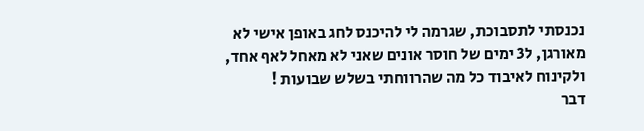נכנסתי לתסבוכת, שגרמה לי להיכנס לחג באופן אישי לא מאורגן, ל3 ימים של חוסר אונים שאני לא מאחל לאף אחד, ולקינוח לאיבוד כל מה שהרווחתי בשלש שבועות !
דבר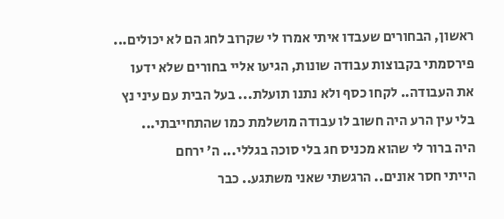ראשון, הבחורים שעבדו איתי אמרו לי שקרוב לחג הם לא יכולים... פירסמתי בקבוצות עבודה שונות, הגיעו אליי בחורים שלא ידעו את העבודה.. לקחו כסף ולא נתנו תועלת... בעל הבית עם עיני נץ בלי עין הרע היה חשוב לו עבודה מושלמת כמו שהתחייבתי...
היה ברור לי שהוא מכניס חג בלי סוכה בגללי... ה' ירחם
הייתי חסר אונים.. הרגשתי שאני משתגע.. כבר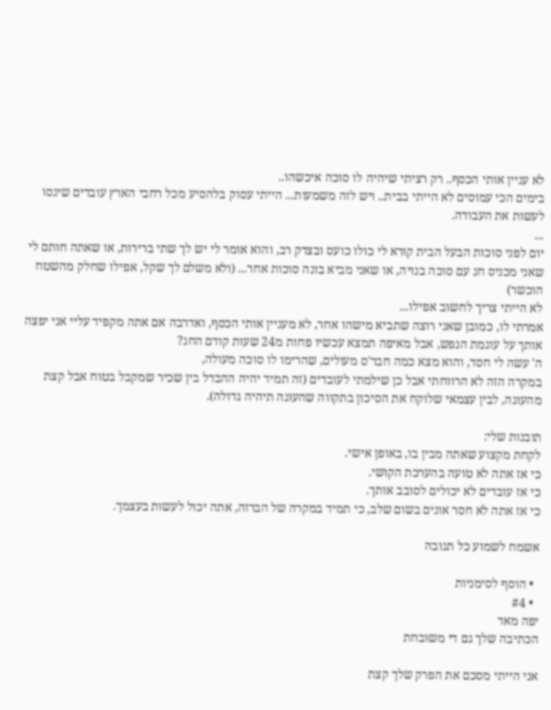לא עניין אותי הכסף.. רק רציתי שיהיה לו סוכה איכשהו..
בימים הכי עמוסים לא הייתי בבית.. ויש לזה משמעות... הייתי עסוק בלהסיע מכל רחבי הארץ עובדים שינסו לעשות את העבודה.
...
יום לפני סוכות הבעל הבית קורא לי כולו כועס ובצדק רב, והוא אומר לי יש לך שתי ברירות, או שאתה חותם לי שאני מכניס חג עם סוכה בנויה, או שאני מביא בונה סוכות אחר... (ולא משלם לך שקל, אפילו שחלק מהשטח הוכשר)
לא הייתי צריך לחשוב אפילו...
אמרתי לו, כמובן שאני רוצה שתביא מישהו אחר, לא מעניין אותי הכסף, ואדרבה אם אתה מקפיד עליי אני יפצה אותך על עוגמת הנפש, אבל מאיפה תמצא עכשיו פחות מ24 שעות קודם החג?
ה' עשה לי חסד, והוא מצא כמה חבר'ס מעולים, שהרימו לו סוכה מעולה,
במקרה הזה לא הרווחתי אבל כן שילמתי לעובדים (זה תמיד יהיה ההבדל בין שכיר שמקבל בטוח אבל קצת מהעוגה, לבין עצמאי שלוקח את הסיכון בתקווה שהעוגה תיהיה גדולה).

תובנות שלי:
לקחת מקצוע שאתה מבין בו, באופן אישי.
כי אז אתה לא טועה בהערכת הקושי.
כי אז עובדים לא יכולים לסובב אותך.
כי אז אתה לא חסר אונים בשום שלב, כי תמיד במקרה של הברזה, אתה יכול לעשות בעצמך.

אשמח לשמוע כל תגובה

  • הוסף לסימניות
  • #4
יפה מאד
הכתיבה שלך גם די משובחת

אני הייתי מסכם את הפרק שלך קצת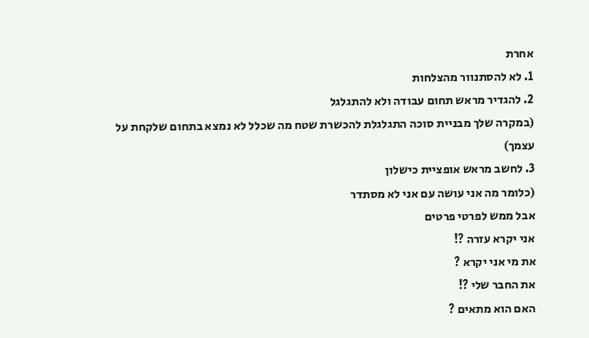אחרת
1. לא להסתנוור מהצלחות
2. להגדיר מראש תחום עבודה ולא להתגלגל
(במקרה שלך מבניית סוכה התגלגלת להכשרת שטח מה שכלל לא נמצא בתחום שלקחת על עצמך)
3. לחשב מראש אופציית כישלון
(כלומר מה אני עושה עם אני לא מסתדר
אבל ממש לפרטי פרטים
אני יקרא עזרה ?!
את מי אני יקרא ?
את החבר שלי ?!
האם הוא מתאים ?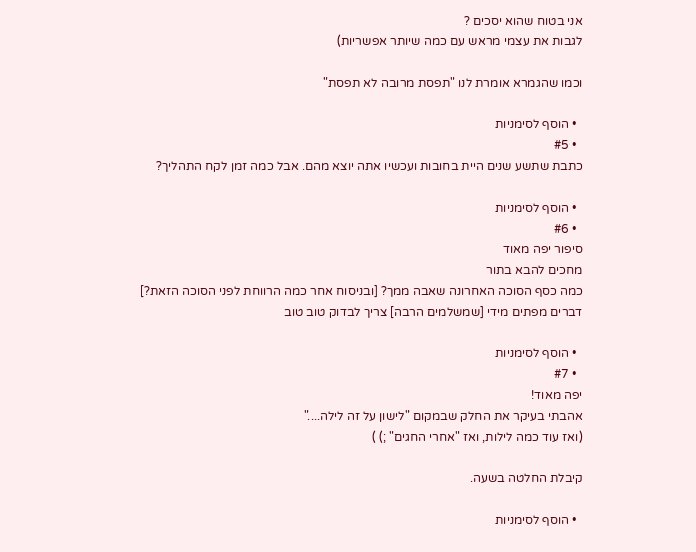אני בטוח שהוא יסכים ?
לגבות את עצמי מראש עם כמה שיותר אפשריות)

וכמו שהגמרא אומרת לנו "תפסת מרובה לא תפסת"

  • הוסף לסימניות
  • #5
כתבת שתשע שנים היית בחובות ועכשיו אתה יוצא מהם. אבל כמה זמן לקח התהליך?

  • הוסף לסימניות
  • #6
סיפור יפה מאוד
מחכים להבא בתור
כמה כסף הסוכה האחרונה שאבה ממך? [ובניסוח אחר כמה הרווחת לפני הסוכה הזאת?]
דברים מפתים מידי [שמשלמים הרבה] צריך לבדוק טוב טוב

  • הוסף לסימניות
  • #7
יפה מאוד!
אהבתי בעיקר את החלק שבמקום "לישון על זה לילה...."
(ואז עוד כמה לילות, ואז "אחרי החגים" ;) )

קיבלת החלטה בשעה.

  • הוסף לסימניות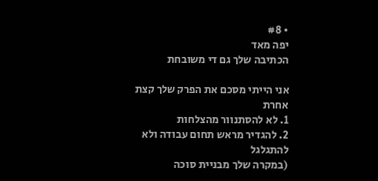• #8
יפה מאד
הכתיבה שלך גם די משובחת

אני הייתי מסכם את הפרק שלך קצת אחרת
1. לא להסתנוור מהצלחות
2. להגדיר מראש תחום עבודה ולא להתגלגל
(במקרה שלך מבניית סוכה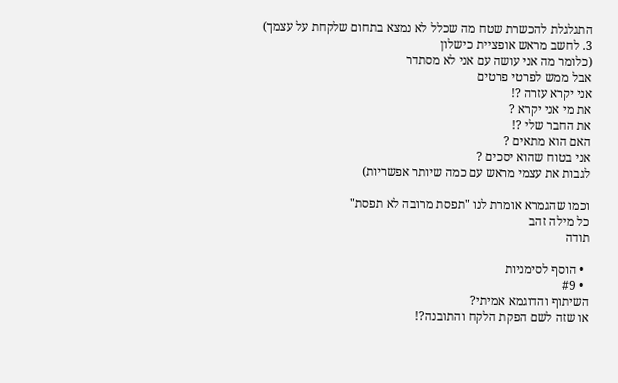התגלגלת להכשרת שטח מה שכלל לא נמצא בתחום שלקחת על עצמך)
3. לחשב מראש אופציית כישלון
(כלומר מה אני עושה עם אני לא מסתדר
אבל ממש לפרטי פרטים
אני יקרא עזרה ?!
את מי אני יקרא ?
את החבר שלי ?!
האם הוא מתאים ?
אני בטוח שהוא יסכים ?
לגבות את עצמי מראש עם כמה שיותר אפשריות)

וכמו שהגמרא אומרת לנו "תפסת מרובה לא תפסת"
כל מילה זהב
תודה

  • הוסף לסימניות
  • #9
השיתוף והדוגמא אמיתי?
או שזה לשם הפקת הלקח והתובנה?!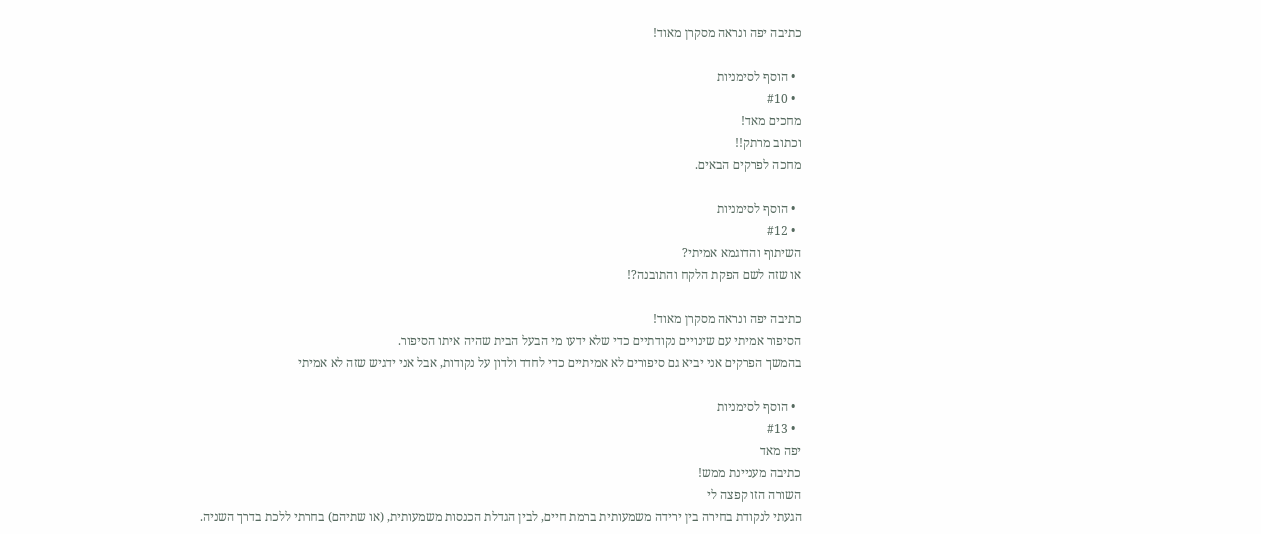כתיבה יפה ונראה מסקרן מאוד!

  • הוסף לסימניות
  • #10
מחכים מאד!
וכתוב מרתק!!
מחכה לפרקים הבאים.

  • הוסף לסימניות
  • #12
השיתוף והדוגמא אמיתי?
או שזה לשם הפקת הלקח והתובנה?!

כתיבה יפה ונראה מסקרן מאוד!
הסיפור אמיתי עם שינויים נקודתיים כדי שלא ידעו מי הבעל הבית שהיה איתו הסיפור.
בהמשך הפרקים אני יביא גם סיפורים לא אמיתיים כדי לחדד ולדון על נקודות, אבל אני ידגיש שזה לא אמיתי

  • הוסף לסימניות
  • #13
יפה מאד
כתיבה מעניינת ממש!
השורה הזו קפצה לי
הגעתי לנקודת בחירה בין ירידה משמעותית ברמת חיים, לבין הגדלת הכנסות משמעותית, (או שתיהם) בחרתי ללכת בדרך השניה.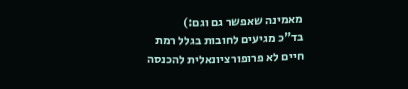מאמינה שאפשר גם וגם:)
בד"כ מגיעים לחובות בגלל רמת חיים לא פרופורציונאלית להכנסה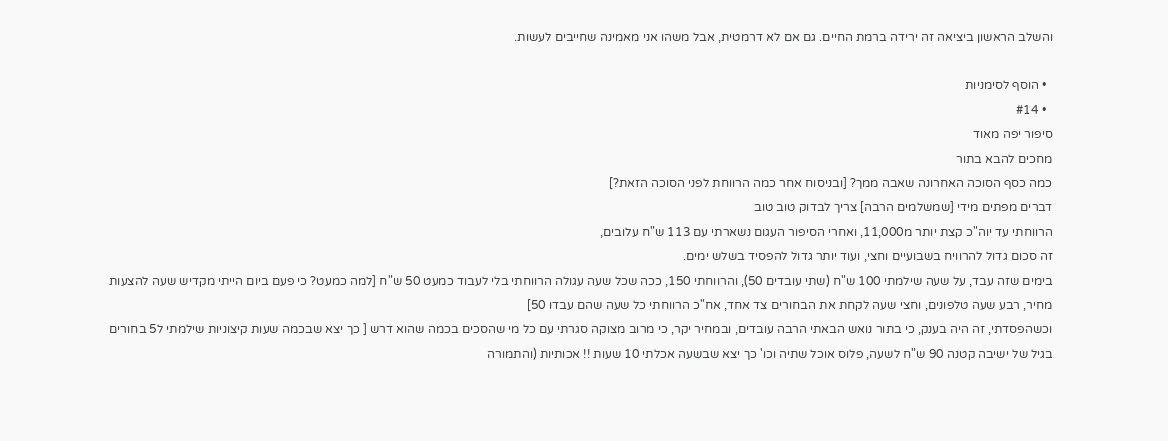והשלב הראשון ביציאה זה ירידה ברמת החיים. גם אם לא דרמטית, אבל משהו אני מאמינה שחייבים לעשות.

  • הוסף לסימניות
  • #14
סיפור יפה מאוד
מחכים להבא בתור
כמה כסף הסוכה האחרונה שאבה ממך? [ובניסוח אחר כמה הרווחת לפני הסוכה הזאת?]
דברים מפתים מידי [שמשלמים הרבה] צריך לבדוק טוב טוב
הרווחתי עד יוה"כ קצת יותר מ11,000, ואחרי הסיפור העגום נשארתי עם 113 ש"ח עלובים,
זה סכום גדול להרוויח בשבועיים וחצי, ועוד יותר גדול להפסיד בשלש ימים.
בימים שזה עבד, על שעה שילמתי 100 ש"ח (שתי עובדים 50), והרווחתי 150, ככה שכל שעה עגולה הרווחתי בלי לעבוד כמעט 50 ש"ח [למה כמעט? כי פעם ביום הייתי מקדיש שעה להצעות מחיר, רבע שעה טלפונים, וחצי שעה לקחת את הבחורים צד אחד, אח"כ הרווחתי כל שעה שהם עבדו 50]
וכשהפסדתי, זה היה בענק, כי בתור נואש הבאתי הרבה עובדים, ובמחיר יקר, כי מרוב מצוקה סגרתי עם כל מי שהסכים בכמה שהוא דרש [ כך יצא שבכמה שעות קיצוניות שילמתי ל5 בחורים בגיל של ישיבה קטנה 90 ש"ח לשעה, פלוס אוכל שתיה וכו' כך יצא שבשעה אכלתי 10 שעות !! אכותיות (והתמורה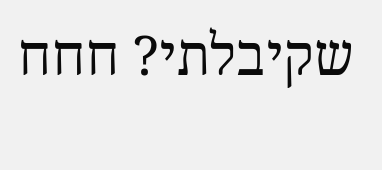שקיבלתי? חחח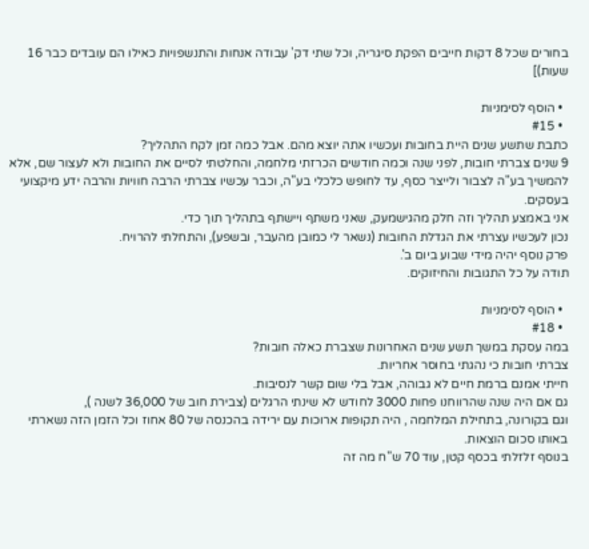בחורים שכל 8 דקות חייבים הפקת סיגריה, וכל שתי דק' עבודה אנחות והתנשפויות כאילו הם עובדים כבר 16 שעות)]

  • הוסף לסימניות
  • #15
כתבת שתשע שנים היית בחובות ועכשיו אתה יוצא מהם. אבל כמה זמן לקח התהליך?
9 שנים צברתי חובות, לפני שנה וכמה חודשים הכרזתי מלחמה, והחלטתי לסיים את החובות ולא לעצור שם, אלא להמשיך בע"ה לצבור ולייצר כסף, עד לחופש כלכלי בע"ה, וכבר עכשיו צברתי הרבה חוויות והרבה ידע מיקצועי בעסקים.
אני באמצע תהליך וזה חלק מהגישמעק, שאני משתף ויישתף בתהליך תוך כדי.
נכון לעכשיו עצרתי את הגדלת החובות (נשאר לי כמובן מהעבר, ובשפע), והתחלתי להרויח.
פרק נוסף יהיה מידי שבוע ביום ב'.
תודה על כל התגובות והחיזוקים.

  • הוסף לסימניות
  • #18
במה עסקת במשך תשע שנים האחרונות שצברת כאלה חובות?
צברתי חובות כי נהגתי בחוסר אחריות.
חייתי אמנם ברמת חיים לא גבוהה, אבל בלי שום קשר לנסיבות.
גם אם היה שנה שהרווחנו פחות 3000 לחודש לא שינתי הרגלים (צבירת חוב של 36,000 לשנה ),
וגם בקורונה, בתחילת המלחמה , היה תקופות ארוכות עם ירידה בהכנסה של 80 אחוז וכל הזמן הזה נשארתי באותו סכום הוצאות.
בנוסף זלזלתי בכסף קטן, עוד 70 ש"ח מה זה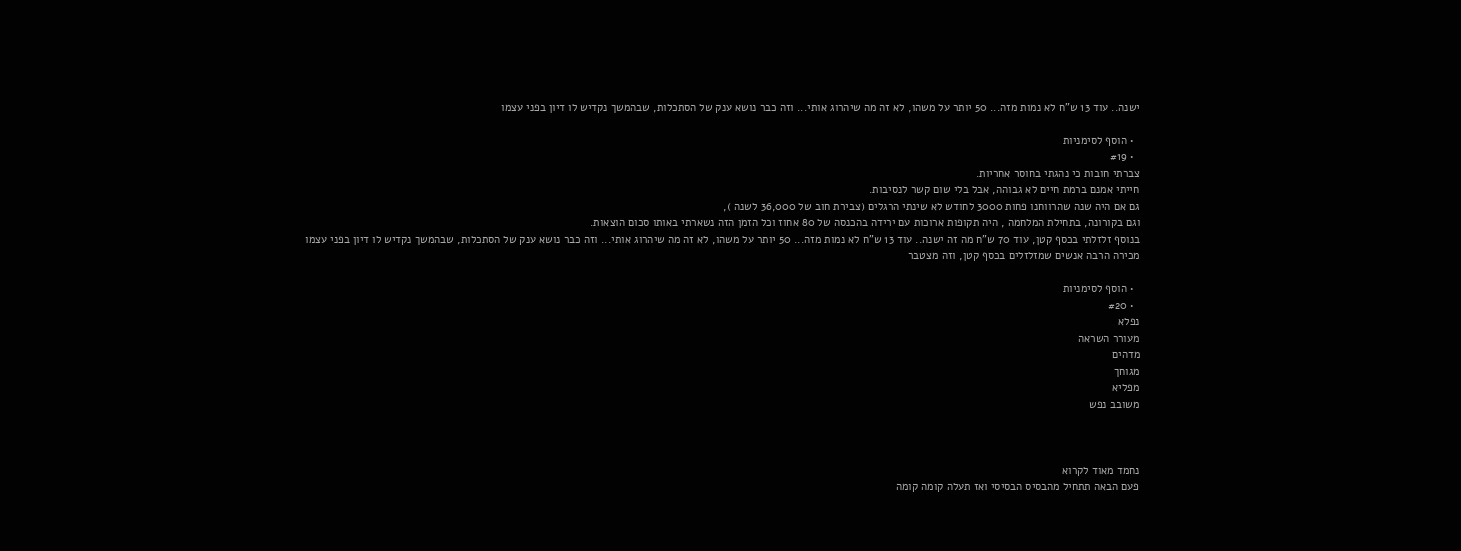ישנה.. עוד 13 ש"ח לא נמות מזה... 50 יותר על משהו, לא זה מה שיהרוג אותי... וזה כבר נושא ענק של הסתכלות, שבהמשך נקדיש לו דיון בפני עצמו

  • הוסף לסימניות
  • #19
צברתי חובות כי נהגתי בחוסר אחריות.
חייתי אמנם ברמת חיים לא גבוהה, אבל בלי שום קשר לנסיבות.
גם אם היה שנה שהרווחנו פחות 3000 לחודש לא שינתי הרגלים (צבירת חוב של 36,000 לשנה ),
וגם בקורונה, בתחילת המלחמה , היה תקופות ארוכות עם ירידה בהכנסה של 80 אחוז וכל הזמן הזה נשארתי באותו סכום הוצאות.
בנוסף זלזלתי בכסף קטן, עוד 70 ש"ח מה זה ישנה.. עוד 13 ש"ח לא נמות מזה... 50 יותר על משהו, לא זה מה שיהרוג אותי... וזה כבר נושא ענק של הסתכלות, שבהמשך נקדיש לו דיון בפני עצמו
מכירה הרבה אנשים שמזלזלים בכסף קטן, וזה מצטבר

  • הוסף לסימניות
  • #20
נפלא
מעורר השראה
מדהים
מגוחך
מפליא
משובב נפש



נחמד מאוד לקרוא
פעם הבאה תתחיל מהבסיס הבסיסי ואז תעלה קומה קומה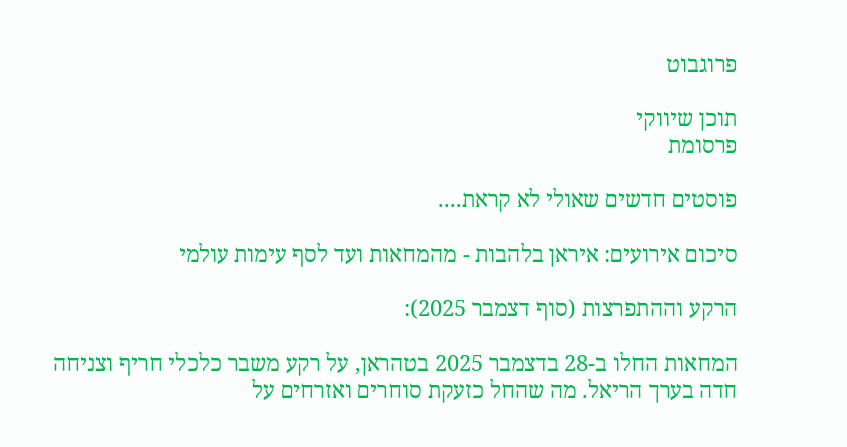פרוגבוט

תוכן שיווקי
פרסומת

פוסטים חדשים שאולי לא קראת....

סיכום אירועים: איראן בלהבות - מהמחאות ועד לסף עימות עולמי

הרקע וההתפרצות (סוף דצמבר 2025):

המחאות החלו ב-28 בדצמבר 2025 בטהראן, על רקע משבר כלכלי חריף וצניחה חדה בערך הריאל. מה שהחל כזעקת סוחרים ואזרחים על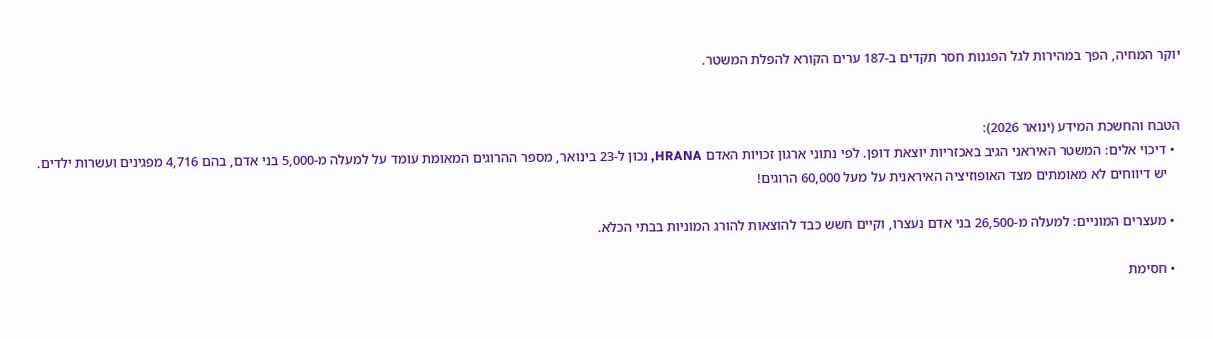יוקר המחיה, הפך במהירות לגל הפגנות חסר תקדים ב-187 ערים הקורא להפלת המשטר.


הטבח והחשכת המידע (ינואר 2026):
  • דיכוי אלים: המשטר האיראני הגיב באכזריות יוצאת דופן. לפי נתוני ארגון זכויות האדם HRANA, נכון ל-23 בינואר, מספר ההרוגים המאומת עומד על למעלה מ-5,000 בני אדם, בהם 4,716 מפגינים ועשרות ילדים.
    יש דיווחים לא מאומתים מצד האופוזיציה האיראנית על מעל 60,000 הרוגים!

  • מעצרים המוניים: למעלה מ-26,500 בני אדם נעצרו, וקיים חשש כבד להוצאות להורג המוניות בבתי הכלא.

  • חסימת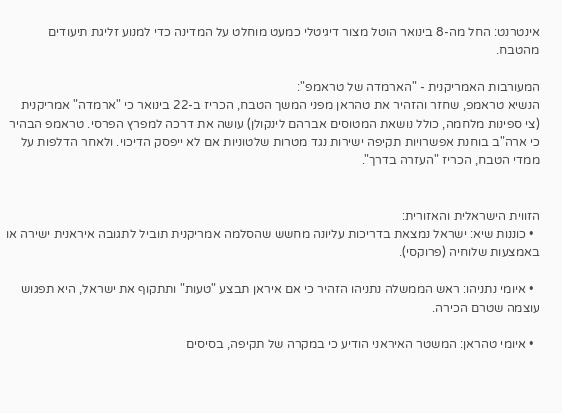אינטרנט: החל מה-8 בינואר הוטל מצור דיגיטלי כמעט מוחלט על המדינה כדי למנוע זליגת תיעודים מהטבח.

המעורבות האמריקנית - "הארמדה של טראמפ":
הנשיא טראמפ, שחזר והזהיר את טהראן מפני המשך הטבח, הכריז ב-22 בינואר כי "ארמדה" אמריקנית (צי ספינות מלחמה, כולל נושאת המטוסים אברהם לינקולן) עושה את דרכה למפרץ הפרסי. טראמפ הבהיר כי ארה"ב בוחנת אפשרויות תקיפה ישירות נגד מטרות שלטוניות אם לא ייפסק הדיכוי. ולאחר הדלפות על ממדי הטבח, הכריז "העזרה בדרך".


הזווית הישראלית והאזורית:
  • כוננות שיא: ישראל נמצאת בדריכות עליונה מחשש שהסלמה אמריקנית תוביל לתגובה איראנית ישירה או באמצעות שלוחיה (פרוקסי).

  • איומי נתניהו: ראש הממשלה נתניהו הזהיר כי אם איראן תבצע "טעות" ותתקוף את ישראל, היא תפגוש עוצמה שטרם הכירה.

  • איומי טהראן: המשטר האיראני הודיע כי במקרה של תקיפה, בסיסים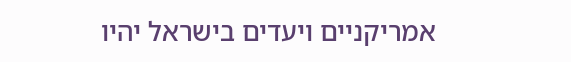אמריקניים ויעדים בישראל יהיו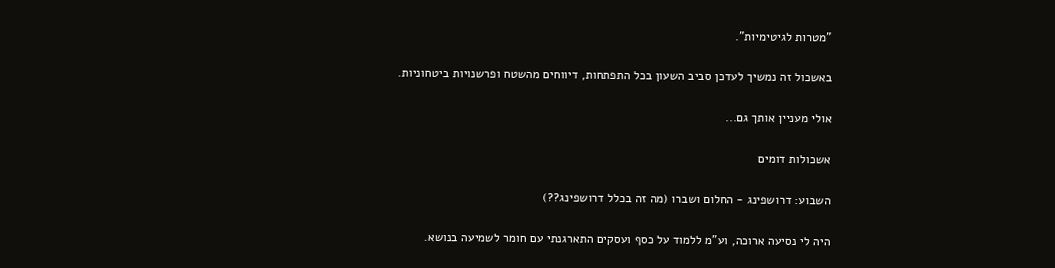"מטרות לגיטימיות".

באשכול זה נמשיך לעדכן סביב השעון בכל התפתחות, דיווחים מהשטח ופרשנויות ביטחוניות.

אולי מעניין אותך גם...

אשכולות דומים

השבוע: דרושפינג - החלום ושברו (מה זה בכלל דרושפינג??)

היה לי נסיעה ארוכה, וע"מ ללמוד על כסף ועסקים התארגנתי עם חומר לשמיעה בנושא.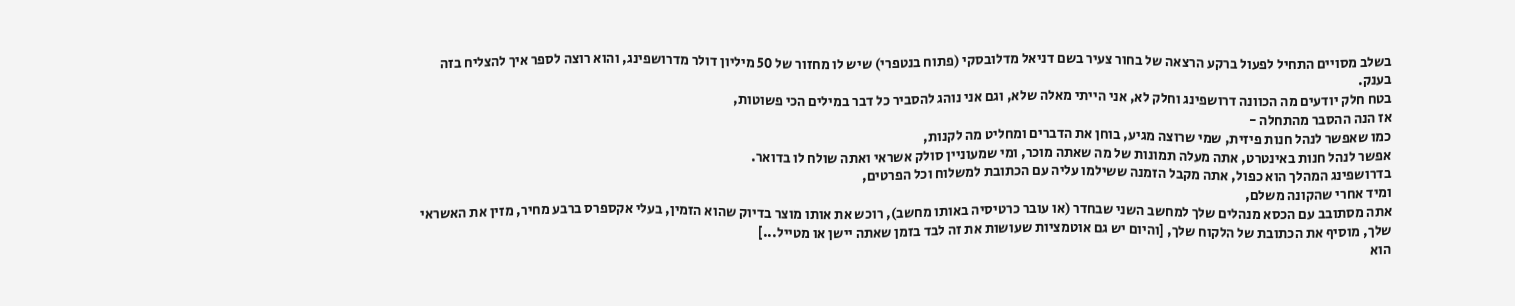בשלב מסויים התחיל לפעול ברקע הרצאה של בחור צעיר בשם דניאל מדלובסקי (פתוח בנטפרי) שיש לו מחזור של 50 מיליון דולר מדרושפינג, והוא רוצה לספר איך להצליח בזה בענק.
בטח חלק יודעים מה הכוונה דרושפינג וחלק לא, אני הייתי מאלה שלא, וגם אני נוהג להסביר כל דבר במילים הכי פשוטות,
אז הנה ההסבר מהתחלה -
כמו שאפשר לנהל חנות פיזית, שמי שרוצה מגיע, בוחן את הדברים ומחליט מה לקנות,
אפשר לנהל חנות באינטרט, אתה מעלה תמונות של מה שאתה מוכר, ומי שמעוניין סולק אשראי ואתה שולח לו בדואר.
בדרושפינג המהלך הוא כפול, אתה מקבל הזמנה ששילמו עליה עם הכתובת למשלוח וכל הפרטים,
ומיד אחרי שהקונה משלם,
אתה מסתובב עם הכסא מנהלים שלך למחשב השני שבחדר (או עובר כרטיסיה באותו מחשב), רוכש את אותו מוצר בדיוק שהוא הזמין, בעלי אקספרס ברבע מחיר, מזין את האשראי שלך, מוסיף את הכתובת של הלקוח שלך, [והיום יש גם אוטמציות שעושות את זה לבד בזמן שאתה יישן או מטייל...]
הוא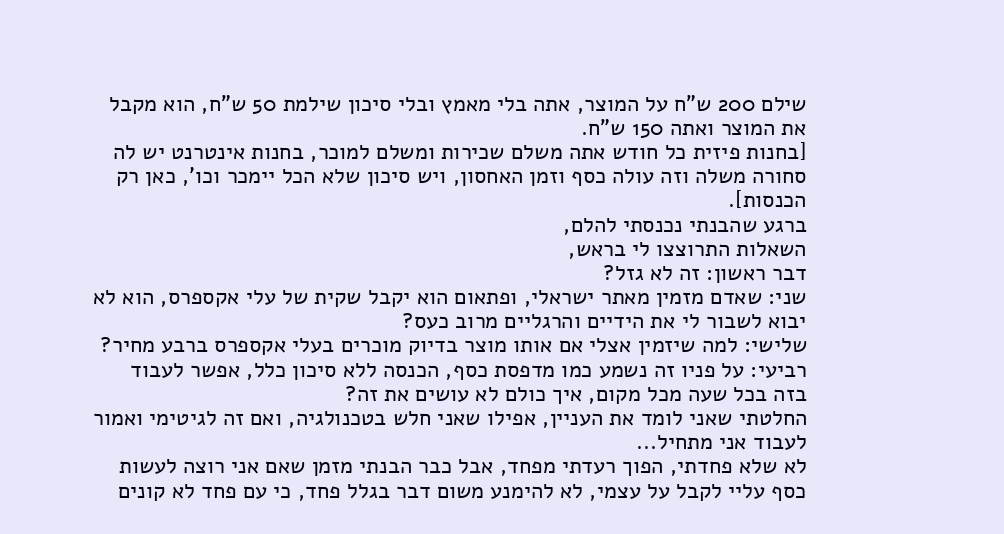שילם 200 ש"ח על המוצר, אתה בלי מאמץ ובלי סיכון שילמת 50 ש"ח, הוא מקבל את המוצר ואתה 150 ש"ח.
[בחנות פיזית כל חודש אתה משלם שכירות ומשלם למוכר, בחנות אינטרנט יש לה סחורה משלה וזה עולה כסף וזמן האחסון, ויש סיכון שלא הכל יימכר וכו', כאן רק הכנסות].
ברגע שהבנתי נכנסתי להלם,
השאלות התרוצצו לי בראש,
דבר ראשון: זה לא גזל?
שני: שאדם מזמין מאתר ישראלי, ופתאום הוא יקבל שקית של עלי אקספרס, הוא לא יבוא לשבור לי את הידיים והרגליים מרוב כעס?
שלישי: למה שיזמין אצלי אם אותו מוצר בדיוק מוכרים בעלי אקספרס ברבע מחיר?
רביעי: על פניו זה נשמע כמו מדפסת כסף, הכנסה ללא סיכון כלל, אפשר לעבוד בזה בכל שעה מכל מקום, איך כולם לא עושים את זה?
החלטתי שאני לומד את העניין, אפילו שאני חלש בטכנולגיה, ואם זה לגיטימי ואמור לעבוד אני מתחיל...
לא שלא פחדתי, הפוך רעדתי מפחד, אבל כבר הבנתי מזמן שאם אני רוצה לעשות כסף עליי לקבל על עצמי, לא להימנע משום דבר בגלל פחד, כי עם פחד לא קונים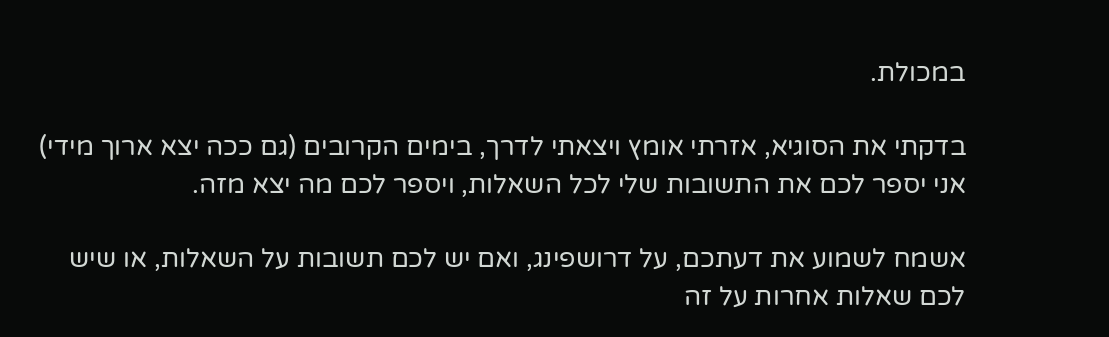במכולת.

בדקתי את הסוגיא, אזרתי אומץ ויצאתי לדרך, בימים הקרובים (גם ככה יצא ארוך מידי) אני יספר לכם את התשובות שלי לכל השאלות, ויספר לכם מה יצא מזה.

אשמח לשמוע את דעתכם, על דרושפינג, ואם יש לכם תשובות על השאלות, או שיש לכם שאלות אחרות על זה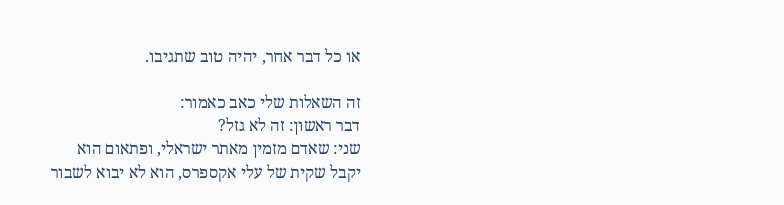או כל דבר אחר, יהיה טוב שתגיבו.

זה השאלות שלי כאב כאמור:
דבר ראשון: זה לא גזל?
שני: שאדם מזמין מאתר ישראלי, ופתאום הוא יקבל שקית של עלי אקספרס, הוא לא יבוא לשבור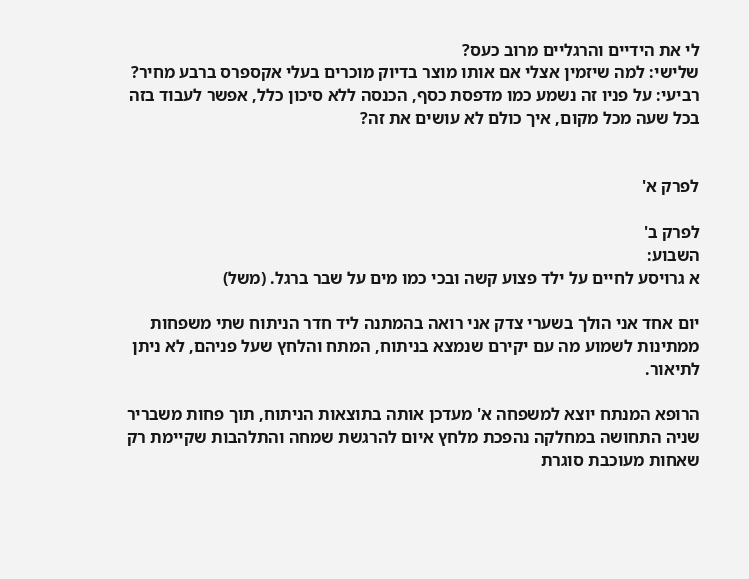לי את הידיים והרגליים מרוב כעס?
שלישי: למה שיזמין אצלי אם אותו מוצר בדיוק מוכרים בעלי אקספרס ברבע מחיר?
רביעי: על פניו זה נשמע כמו מדפסת כסף, הכנסה ללא סיכון כלל, אפשר לעבוד בזה בכל שעה מכל מקום, איך כולם לא עושים את זה?


לפרק א'

לפרק ב'
השבוע:
א גרויסע לחיים על ילד פצוע קשה ובכי כמו מים על שבר ברגל. (משל)

יום אחד אני הולך בשערי צדק אני רואה בהמתנה ליד חדר הניתוח שתי משפחות ממתינות לשמוע מה עם יקירם שנמצא בניתוח, המתח והלחץ שעל פניהם, לא ניתן לתיאור.

הרופא המנתח יוצא למשפחה א' מעדכן אותה בתוצאות הניתוח, תוך פחות משבריר שניה התחושה במחלקה נהפכת מלחץ איום להרגשת שמחה והתלהבות שקיימת רק שאחות מעוכבת סוגרת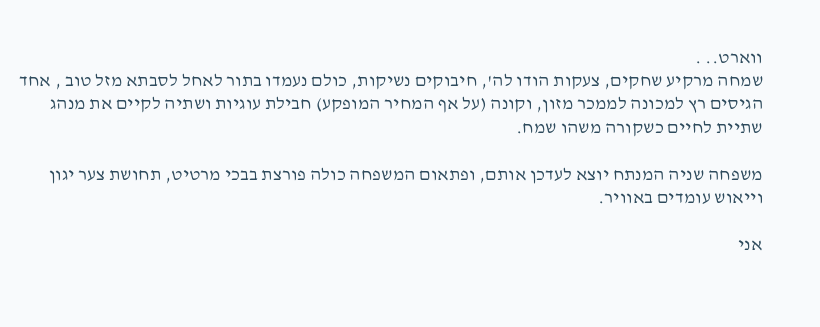ווארט.. .
שמחה מרקיע שחקים, צעקות הודו לה', חיבוקים נשיקות, כולם נעמדו בתור לאחל לסבתא מזל טוב , אחד הגיסים רץ למכונה לממכר מזון, וקונה (על אף המחיר המופקע) חבילת עוגיות ושתיה לקיים את מנהג שתיית לחיים כשקורה משהו שמח.

משפחה שניה המנתח יוצא לעדכן אותם, ופתאום המשפחה כולה פורצת בבכי מרטיט, תחושת צער יגון וייאוש עומדים באוויר.

אני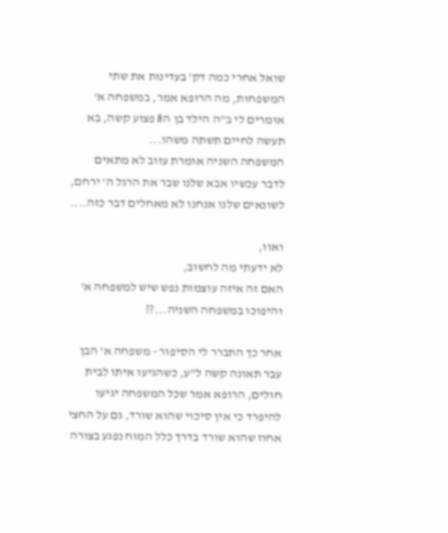שואל אחרי כמה דק' בעדינות את שתי המשפחות, מה הרופא אמר, במשפחה א' אומרים לי ב"ה הילד בן ה8 פצוע קשה, בא תעשה לחיים תשתה משהו...
המשפחה השניה אומרת עזוב לא מתאים לדבר עכשיו אבא שלנו שבר את הרגל ה' ירחם, לשונאים שלנו אנחנו לא מאחלים דבר כזה....

ואוו,
לא ידעתי מה לחשוב,
האם זה איזה עוצמות נפש שיש למשפחה א' והיפוכו במשפחה השניה...??

אחר כך התברר לי הסיפור - משפחה א' הבן עבר תאונה קשה ל"ע, כשהגיעו איתו לבית חולים, הרופא אמר שכל המשפחה יגיעו להיפרד כי אין סיכוי שהוא שורד, גם על החצי אחוז שהוא שורד בדרך כלל המוח נפגע בצורה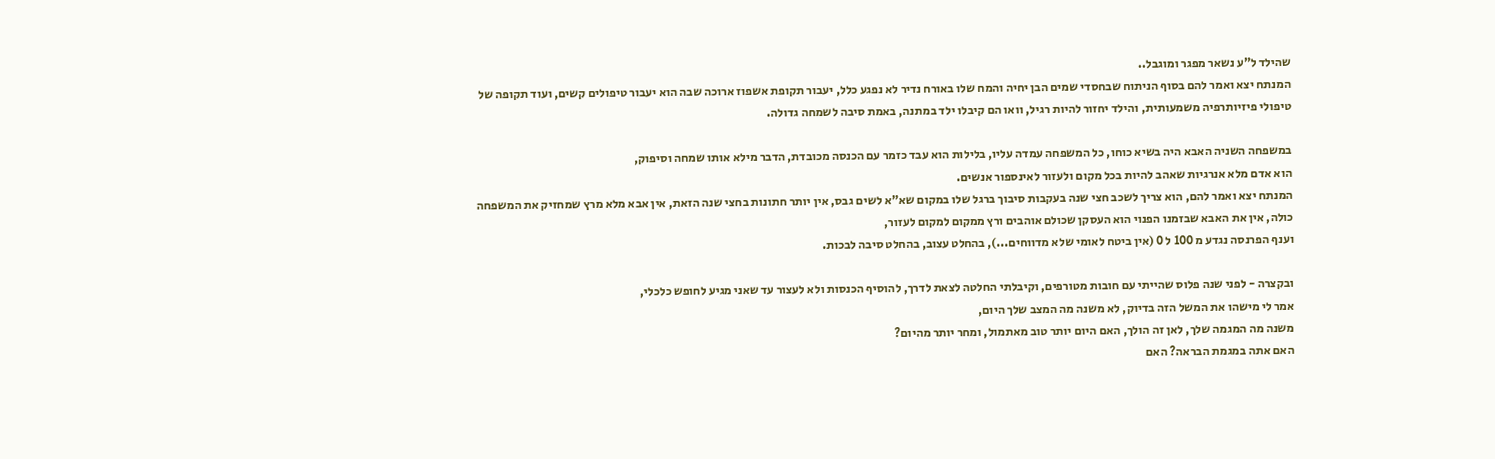שהילד ל"ע נשאר מפגר ומוגבל..
המנתח יצא ואמר להם בסוף הניתוח שבחסדי שמים הבן יחיה והמח שלו באורח נדיר לא נפגע כלל, יעבור תקופת אשפוז ארוכה שבה הוא יעבור טיפולים קשים, ועוד תקופה של טיפולי פיזיותרפיה משמעותית, והילד יחזור להיות רגיל, וואו הם קיבלו ילד במתנה, באמת סיבה לשמחה גדולה.

במשפחה השניה האבא היה בשיא כוחו, כל המשפחה עמדה עליו, בלילות הוא עבד כזמר עם הכנסה מכובדת, הדבר מילא אותו שמחה וסיפוק,
הוא אדם מלא אנרגיות שאהב להיות בכל מקום ולעזור לאינספור אנשים.
המנתח יצא ואמר להם, הוא צריך לשכב חצי שנה בעקבות סיבוך ברגל שלו במקום שא"א לשים גבס, אין יותר חתונות בחצי שנה הזאת, אין אבא מלא מרץ שמחזיק את המשפחה כולה, אין את האבא שבזמנו הפנוי הוא העסקן שכולם אוהבים ורץ ממקום למקום לעזור,
וענף הפרנסה נגדע מ 100 ל 0 (אין ביטח לאומי שלא מדווחים...), בהחלט עצוב, בהחלט סיבה לבכות.

ובקצרה - לפני שנה פלוס שהייתי עם חובות מטורפים, וקיבלתי החלטה לצאת לדרך, להוסיף הכנסות ולא לעצור עד שאני מגיע לחופש כלכלי,
אמר לי מישהו את המשל הזה בדיוק, לא משנה מה המצב שלך היום,
משנה מה המגמה שלך, לאן זה הולך, האם היום יותר טוב מאתמול, ומחר יותר מהיום?
האם אתה במגמת הבראה? האם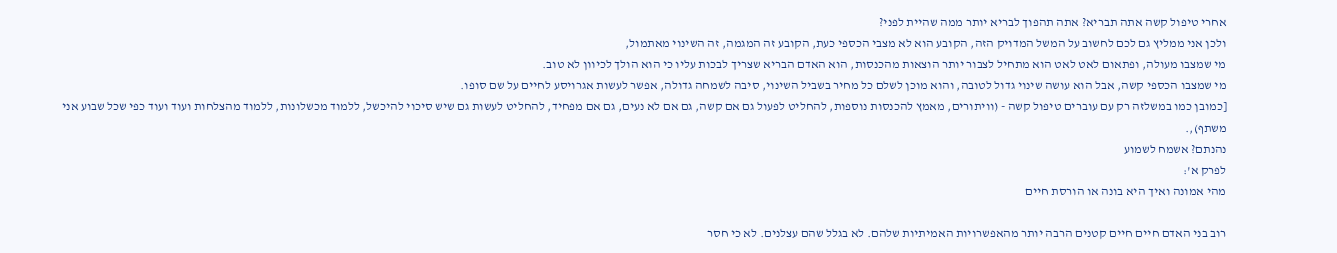אחרי טיפול קשה אתה תבריא? אתה תהפוך לבריא יותר ממה שהיית לפני?
ולכן אני ממליץ גם לכם לחשוב על המשל המדויק הזה, הקובע הוא לא מצבי הכספי כעת, הקובע זה המגמה, זה השינוי מאתמול,
מי שמצבו מעולה, ופתאום לאט לאט הוא מתחיל לצבור יותר הוצאות מהכנסות, הוא האדם הבריא שצריך לבכות עליו כי הוא הולך לכיוון לא טוב.
מי שמצבו הכספי קשה, אבל הוא עושה שינוי גדול לטובה, והוא מוכן לשלם כל מחיר בשביל השינוי, סיבה לשמחה גדולה, אפשר לעשות אגרויסע לחיים על שם סופו.
[כמובן כמו במשלזה רק עם עוברים טיפול קשה - (וויתורים, מאמץ להכנסות נוספות, להחליט לפעול גם אם קשה, גם אם לא נעים, גם אם מפחיד, להחליט לעשות גם שיש סיכוי להיכשל, ללמוד מכשלונות, ללמוד מהצלחות ועוד ועוד כפי שכל שבוע אני משתף),.
נהנתם? אשמח לשמוע
לפרק א':
מהי אמונה ואיך היא בונה או הורסת חיים

רוב בני האדם חיים חיים קטנים הרבה יותר מהאפשרויות האמיתיות שלהם. לא בגלל שהם עצלנים. לא כי חסר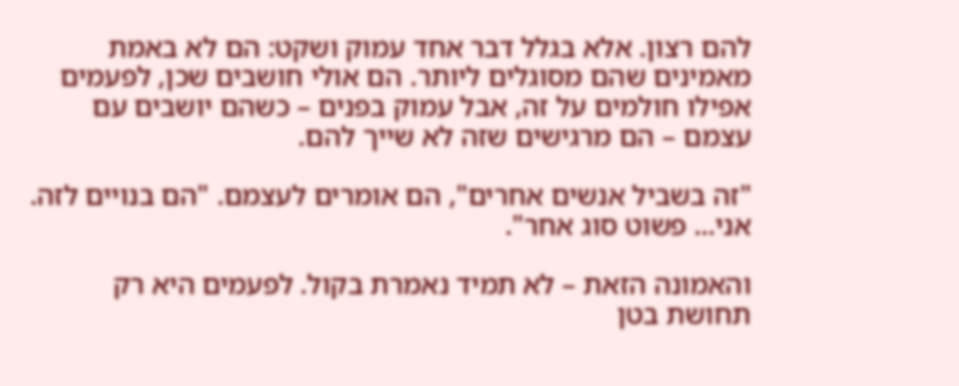להם רצון. אלא בגלל דבר אחד עמוק ושקט: הם לא באמת מאמינים שהם מסוגלים ליותר. הם אולי חושבים שכן, לפעמים אפילו חולמים על זה, אבל עמוק בפנים – כשהם יושבים עם עצמם – הם מרגישים שזה לא שייך להם.

"זה בשביל אנשים אחרים", הם אומרים לעצמם. "הם בנויים לזה. אני... פשוט סוג אחר".

והאמונה הזאת – לא תמיד נאמרת בקול. לפעמים היא רק תחושת בטן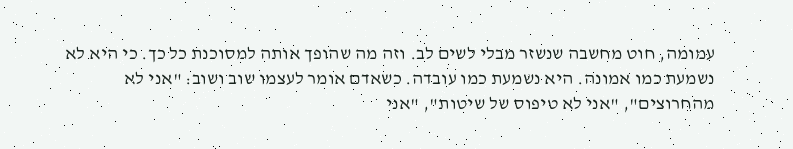עמומה, חוט מחשבה שנשזר מבלי לשים לב. וזה מה שהופך אותה למסוכנת כל כך. כי היא לא נשמעת כמו אמונה. היא נשמעת כמו עובדה. כשאדם אומר לעצמו שוב ושוב: "אני לא מהחרוצים", "אני לא טיפוס של שיטות", "אני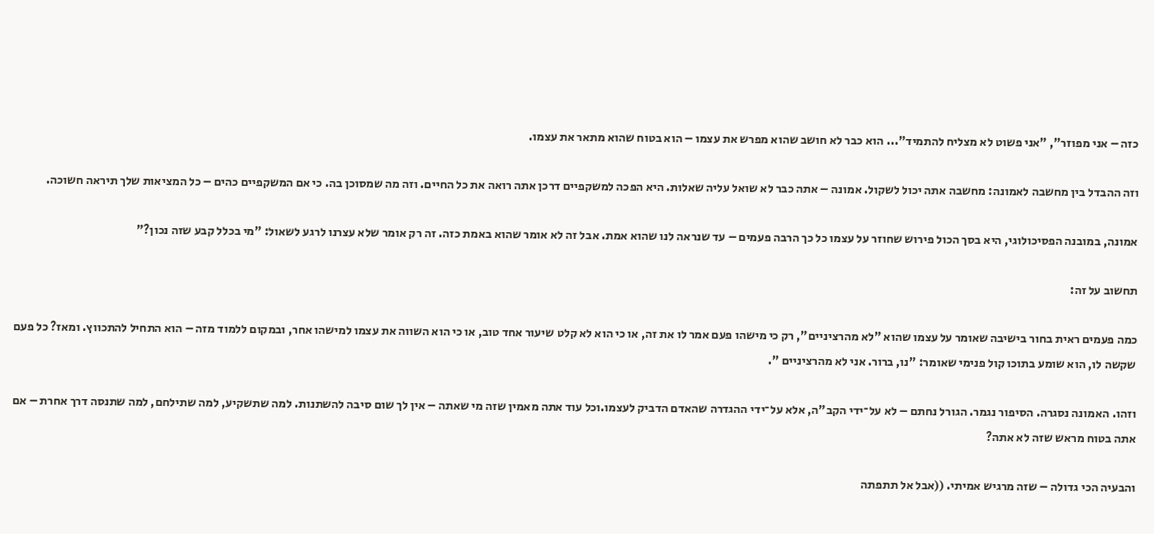כזה – אני מפוזר", "אני פשוט לא מצליח להתמיד"... הוא כבר לא חושב שהוא מפרש את עצמו – הוא בטוח שהוא מתאר את עצמו.

וזה ההבדל בין מחשבה לאמונה: מחשבה אתה יכול לשקול. אמונה – אתה כבר לא שואל עליה שאלות. היא הפכה למשקפיים דרכן אתה רואה את כל החיים. וזה מה שמסוכן בה. כי אם המשקפיים כהים – כל המציאות שלך תיראה חשוכה.

אמונה, במובנה הפסיכולוגי, היא בסך הכול פירוש שחוזר על עצמו כל כך הרבה פעמים – עד שנראה לנו שהוא אמת. אבל זה לא אומר שהוא באמת כזה. זה רק אומר שלא עצרנו לרגע לשאול: "מי בכלל קבע שזה נכון?"

תחשוב על זה:

כמה פעמים ראית בחור בישיבה שאומר על עצמו שהוא "לא מהרציניים", רק כי מישהו פעם אמר לו את זה, או כי הוא לא קלט שיעור אחד טוב, או כי הוא השווה את עצמו למישהו אחר, ובמקום ללמוד מזה – הוא התחיל להתכווץ. ומאז? כל פעם שקשה לו, הוא שומע בתוכו קול פנימי שאומר: "נו, ברור. אני לא מהרציניים ".

וזהו. האמונה נסגרה. הסיפור נגמר. הגורל נחתם – לא על־ידי הקב"ה, אלא על־ידי ההגדרה שהאדם הדביק לעצמו.וכל עוד אתה מאמין שזה מי שאתה – אין לך שום סיבה להשתנות. למה שתשקיע, למה שתילחם, למה שתנסה דרך אחרת – אם אתה בטוח מראש שזה לא אתה?

והבעיה הכי גדולה – שזה מרגיש אמיתי. ((אבל אל תתפתה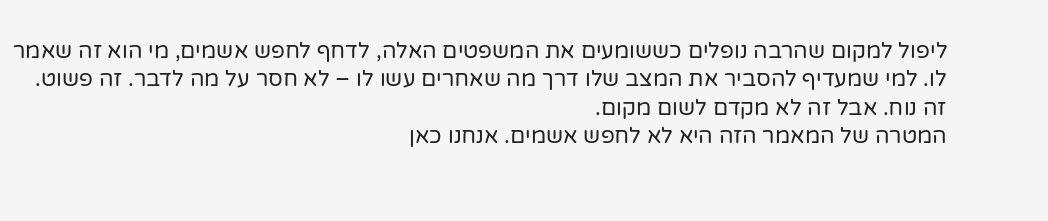ליפול למקום שהרבה נופלים כששומעים את המשפטים האלה, לדחף לחפש אשמים, מי הוא זה שאמר לו. למי שמעדיף להסביר את המצב שלו דרך מה שאחרים עשו לו – לא חסר על מה לדבר. זה פשוט. זה נוח. אבל זה לא מקדם לשום מקום.
המטרה של המאמר הזה היא לא לחפש אשמים. אנחנו כאן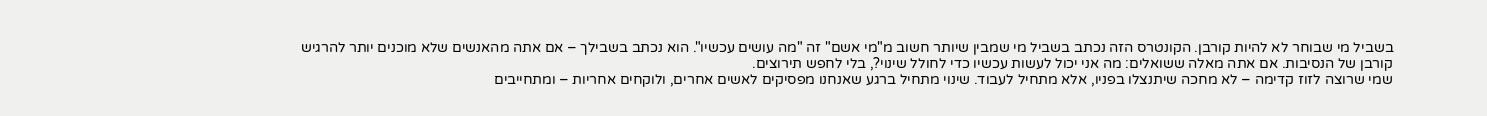בשביל מי שבוחר לא להיות קורבן. הקונטרס הזה נכתב בשביל מי שמבין שיותר חשוב מ"מי אשם" זה "מה עושים עכשיו". הוא נכתב בשבילך – אם אתה מהאנשים שלא מוכנים יותר להרגיש קורבן של הנסיבות. אם אתה מאלה ששואלים: מה אני יכול לעשות עכשיו כדי לחולל שינוי?, בלי לחפש תירוצים.
שמי שרוצה לזוז קדימה – לא מחכה שיתנצלו בפניו, אלא מתחיל לעבוד. שינוי מתחיל ברגע שאנחנו מפסיקים לאשים אחרים, ולוקחים אחריות – ומתחייבים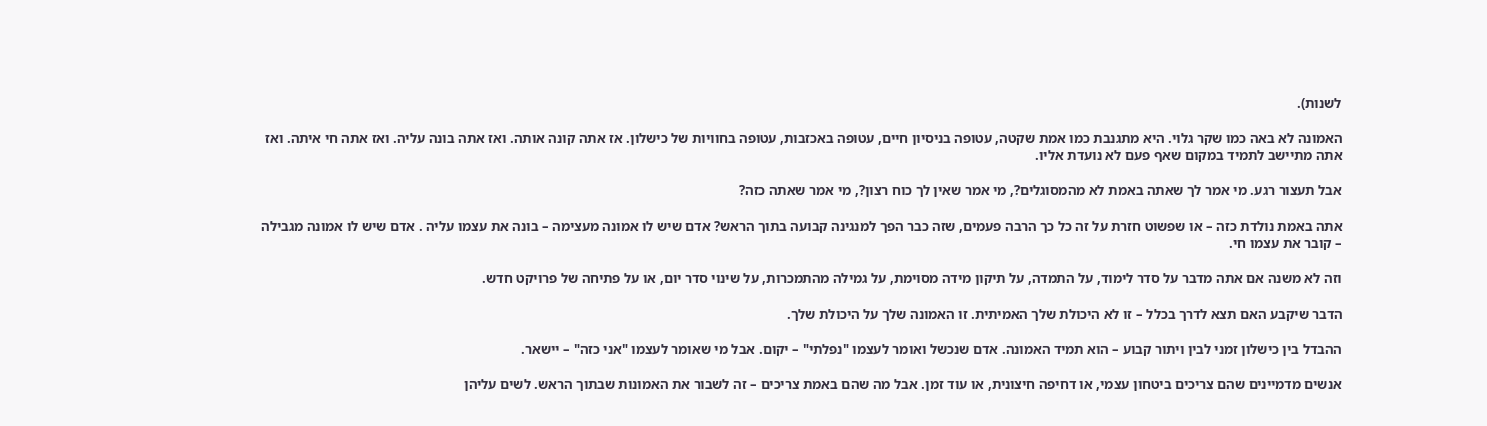לשנות).

האמונה לא באה כמו שקר גלוי. היא מתגנבת כמו אמת שקטה, עטופה בניסיון חיים, עטופה באכזבות, עטופה בחוויות של כישלון. אז אתה קונה אותה. ואז אתה בונה עליה. ואז אתה חי איתה. ואז אתה מתיישב לתמיד במקום שאף פעם לא נועדת אליו.

אבל תעצור רגע. מי אמר לך שאתה באמת לא מהמסוגלים?, מי אמר שאין לך כוח רצון?, מי אמר שאתה כזה?

אתה באמת נולדת כזה – או שפשוט חזרת על זה כל כך הרבה פעמים, שזה כבר הפך למנגינה קבועה בתוך הראש? אדם שיש לו אמונה מעצימה – בונה את עצמו עליה . אדם שיש לו אמונה מגבילה – קובר את עצמו חי.

וזה לא משנה אם אתה מדבר על סדר לימוד, על התמדה, על תיקון מידה מסוימת, על גמילה מהתמכרות, על שינוי סדר יום, או על פתיחה של פרויקט חדש.

הדבר שיקבע האם תצא לדרך בכלל – זו לא היכולת שלך האמיתית. זו האמונה שלך על היכולת שלך.

ההבדל בין כישלון זמני לבין ויתור קבוע – הוא תמיד האמונה. אדם שנכשל ואומר לעצמו "נפלתי" – יקום. אבל מי שאומר לעצמו "אני כזה" – יישאר.

אנשים מדמיינים שהם צריכים ביטחון עצמי, או דחיפה חיצונית, או עוד זמן. אבל מה שהם באמת צריכים – זה לשבור את האמונות שבתוך הראש. לשים עליהן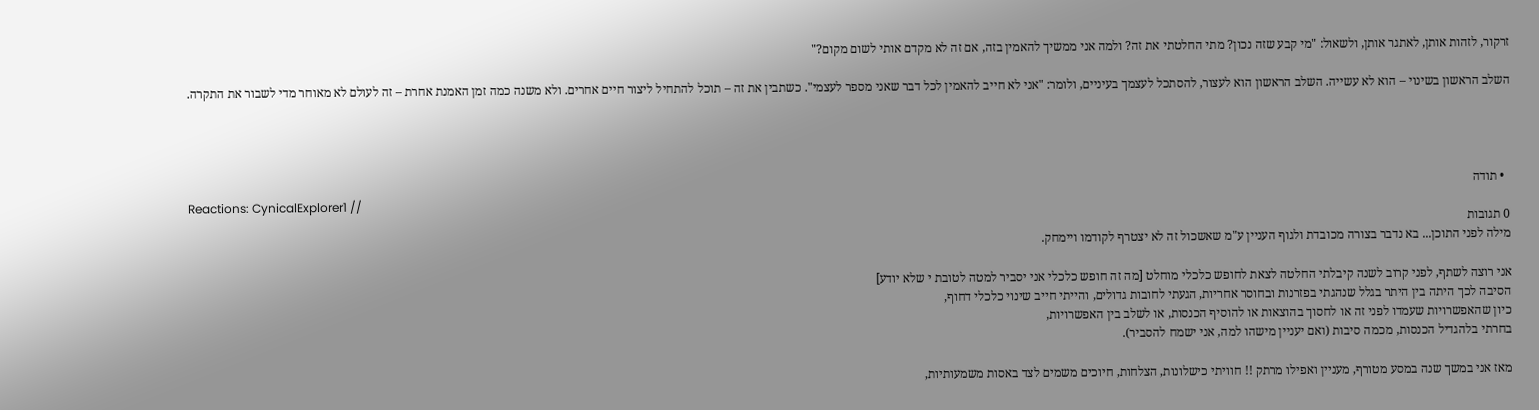זרקור, לזהות אותן, לאתגר אותן, ולשאול: "מי קבע שזה נכון? מתי החלטתי את זה? ולמה אני ממשיך להאמין בזה, אם זה לא מקדם אותי לשום מקום?"

השלב הראשון בשינוי – הוא לא עשייה. השלב הראשון הוא לעצור, להסתכל לעצמך בעיניים, ולומר: "אני לא חייב להאמין לכל דבר שאני מספר לעצמי". כשתבין את זה – תוכל להתחיל ליצור חיים אחרים. ולא משנה כמה זמן האמנת אחרת – זה לעולם לא מאוחר מדי לשבור את התקרה.




  • תודה
Reactions: CynicalExplorer1 //
0 תגובות
מילה לפני התוכן... בא נדבר בצורה מכובדת ולגוף העניין ע"מ שאשכול זה לא יצטרף לקודמו ויימחק.

אני רוצה לשתף, לפני קרוב לשנה קיבלתי החלטה לצאת לחופש כלכלי מוחלט [מה זה חופש כלכלי אני יסביר למטה לטובת י שלא יודע]
הסיבה לכך היתה בין היתר בגלל שנהגתי בפזרנות ובחוסר אחריות, הגעתי לחובות גדולים, והייתי חייב שינוי כלכלי דחוף,
כיון שהאפשרויות שעמדו לפני זה או לחסוך בהוצאות או להוסיף הכנסות, או לשלב בין האפשרויות,
בחרתי בלהגדיל הכנסות, מכמה סיבות (ואם יעניין מישהו למה, אני ישמח להסביר).

מאז אני במשך שנה במסע מטורף, מעניין ואפילו מרתק !! חוויתי כישלונות, הצלחות, חיוכים משמים לצד באסות משמעותיות,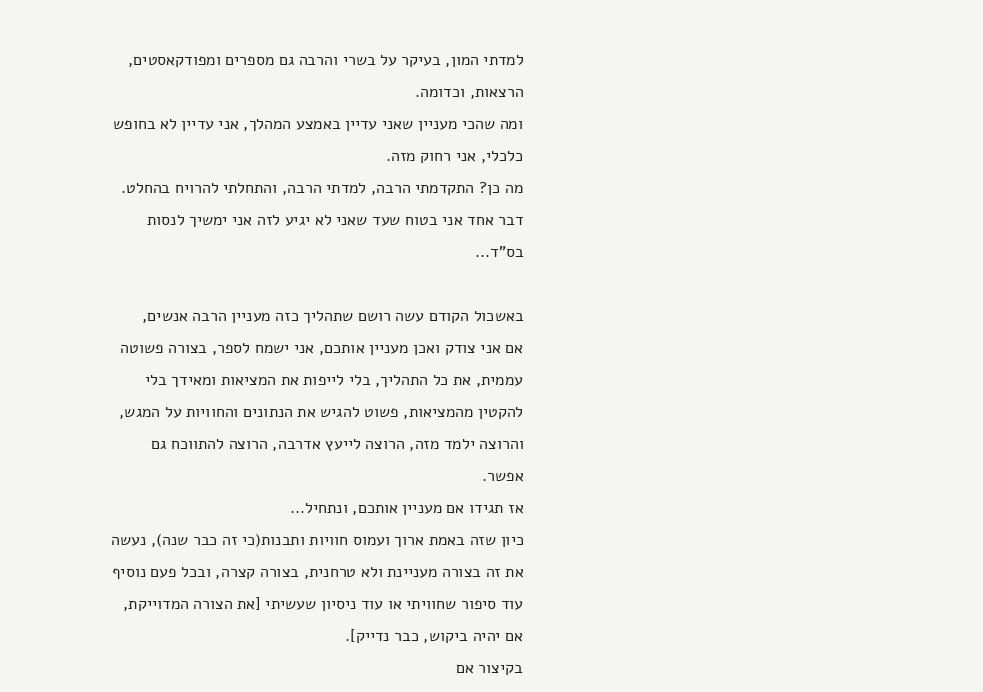למדתי המון, בעיקר על בשרי והרבה גם מספרים ומפודקאסטים, הרצאות, וכדומה.
ומה שהכי מעניין שאני עדיין באמצע המהלך, אני עדיין לא בחופש כלכלי, אני רחוק מזה.
מה כן? התקדמתי הרבה, למדתי הרבה, והתחלתי להרויח בהחלט.
דבר אחד אני בטוח שעד שאני לא יגיע לזה אני ימשיך לנסות בס"ד...

באשכול הקודם עשה רושם שתהליך כזה מעניין הרבה אנשים,
אם אני צודק ואכן מעניין אותכם, אני ישמח לספר, בצורה פשוטה עממית, את כל התהליך, בלי לייפות את המציאות ומאידך בלי להקטין מהמציאות, פשוט להגיש את הנתונים והחוויות על המגש, והרוצה ילמד מזה, הרוצה לייעץ אדרבה, הרוצה להתווכח גם אפשר.
אז תגידו אם מעניין אותכם, ונתחיל...
כיון שזה באמת ארוך ועמוס חוויות ותבנות(כי זה כבר שנה), נעשה את זה בצורה מעניינת ולא טרחנית, בצורה קצרה, ובכל פעם נוסיף עוד סיפור שחוויתי או עוד ניסיון שעשיתי [את הצורה המדוייקת, אם יהיה ביקוש, כבר נדייק].
בקיצור אם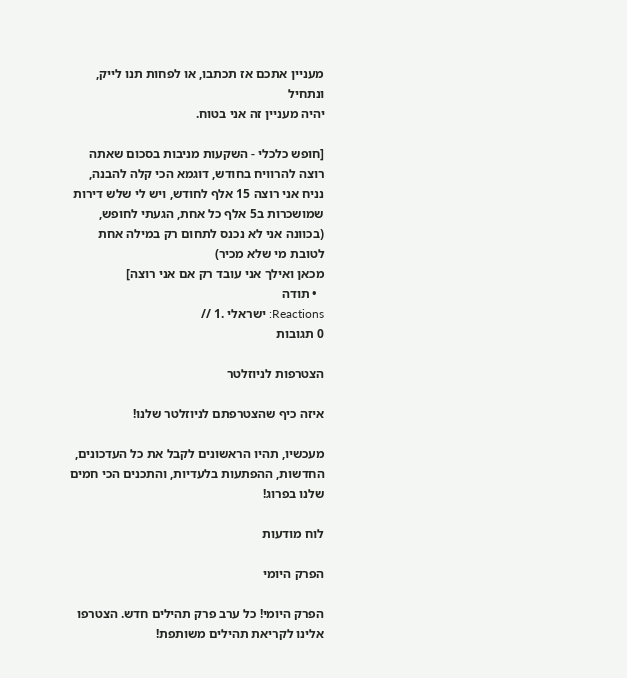מעניין אתכם אז תכתבו, או לפחות תנו לייק, ונתחיל
יהיה מעניין זה אני בטוח.

[חופש כלכלי - השקעות מניבות בסכום שאתה רוצה להרוויח בחודש, דוגמא הכי קלה להבנה, נניח אני רוצה 15 אלף לחודש, ויש לי שלש דירות שמושכרות ב5 אלף כל אחת, הגעתי לחופש, (בכוונה אני לא נכנס לתחום רק במילה אחת לטובת מי שלא מכיר)
מכאן ואילך אני עובד רק אם אני רוצה]
  • תודה
Reactions: ישראלי .1 //
0 תגובות

הצטרפות לניוזלטר

איזה כיף שהצטרפתם לניוזלטר שלנו!

מעכשיו, תהיו הראשונים לקבל את כל העדכונים, החדשות, ההפתעות בלעדיות, והתכנים הכי חמים שלנו בפרוג!

לוח מודעות

הפרק היומי

הפרק היומי! כל ערב פרק תהילים חדש. הצטרפו אלינו לקריאת תהילים משותפת!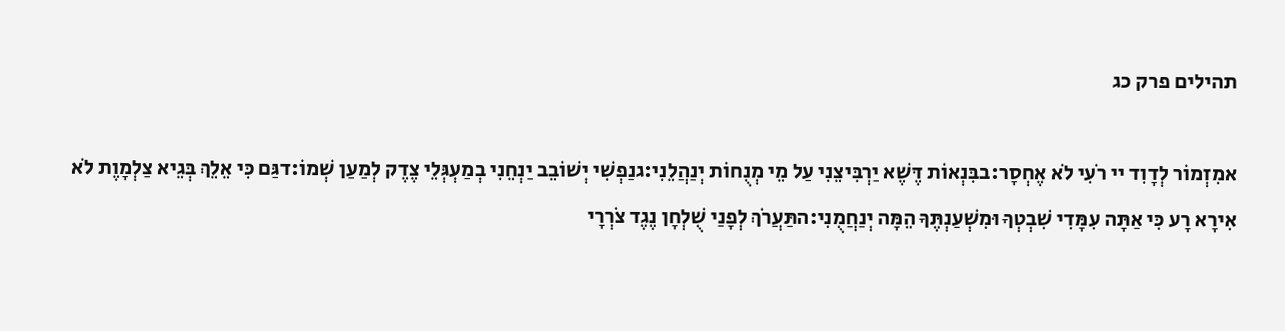תהילים פרק כג

אמִזְמוֹר לְדָוִד יי רֹעִי לֹא אֶחְסָר:בבִּנְאוֹת דֶּשֶׁא יַרְבִּיצֵנִי עַל מֵי מְנֻחוֹת יְנַהֲלֵנִי:גנַפְשִׁי יְשׁוֹבֵב יַנְחֵנִי בְמַעְגְּלֵי צֶדֶק לְמַעַן שְׁמוֹ:דגַּם כִּי אֵלֵךְ בְּגֵיא צַלְמָוֶת לֹא אִירָא רָע כִּי אַתָּה עִמָּדִי שִׁבְטְךָ וּמִשְׁעַנְתֶּךָ הֵמָּה יְנַחֲמֻנִי:התַּעֲרֹךְ לְפָנַי שֻׁלְחָן נֶגֶד צֹרְרָי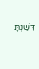דִּשַּׁנְתָּ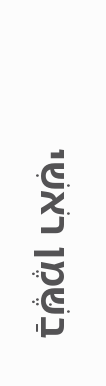בַשֶּׁמֶן רֹאשִׁי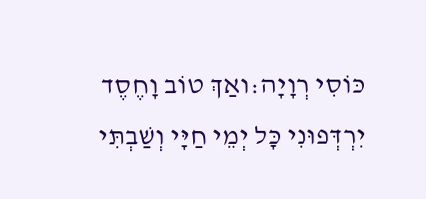כּוֹסִי רְוָיָה:ואַךְ טוֹב וָחֶסֶד יִרְדְּפוּנִי כָּל יְמֵי חַיָּי וְשַׁבְתִּי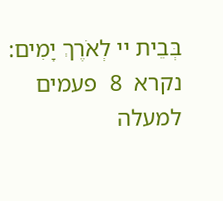בְּבֵית יי לְאֹרֶךְ יָמִים:
נקרא  8  פעמים
למעלה